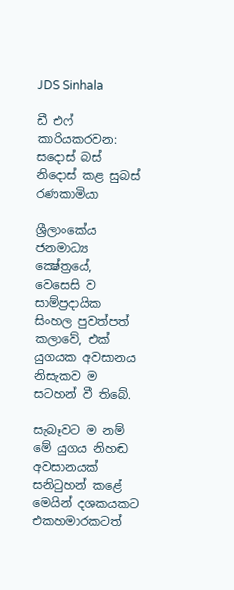JDS Sinhala

ඩී එෆ් කාරියකරවන: සදොස් බස් නිදොස් කළ සුබස් රණකාමියා

ශ්‍රීලාංකේය ජනමාධ්‍ය ක්‍ෂේත්‍රයේ, වෙසෙසි ව සාම්ප්‍රදායික සිංහල පුවත්පත් කලාවේ, එක් යුගයක අවසානය නිසැකව ම සටහන් වී තිබේ.

සැබෑවට ම නම් මේ යුගය නිහඬ අවසානයක් සනිටුහන් කළේ මෙයින් දශකයකට එකහමාරකටත්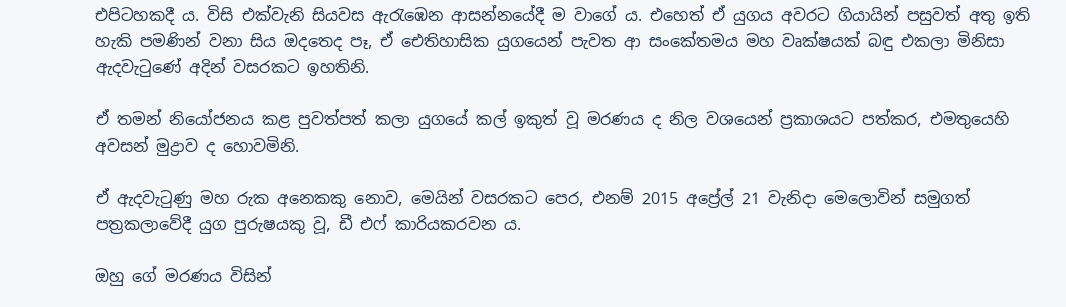එපිටහකදී ය. විසි එක්වැනි සියවස ඇරැඹෙන ආසන්නයේදී ම වාගේ ය. එහෙත් ඒ යුගය අවරට ගියායින් පසුවත් අතු ඉති හැකි පමණින් වනා සිය ඔදතෙද පෑ, ඒ ඓතිහාසික යුගයෙන් පැවත ආ සංකේතමය මහ වෘක්ෂයක් බඳු එකලා මිනිසා ඇදවැටුණේ අදින් වසරකට ඉහතිනි.

ඒ තමන් නියෝජනය කළ පුවත්පත් කලා යුගයේ කල් ඉකුත් වූ මරණය ද නිල වශයෙන් ප්‍රකාශයට පත්කර, එමතුයෙහි අවසන් මුද්‍රාව ද හොවමිනි.

ඒ ඇදවැටුණු මහ රුක අනෙකකු නොව, මෙයින් වසරකට පෙර, එනම් 2015 අප්‍රේල් 21 වැනිදා මෙලොවින් සමුගත් පත්‍රකලාවේදී යුග පුරුෂයකු වූ, ඩී එෆ් කාරියකරවන ය.

ඔහු ගේ මරණය විසින්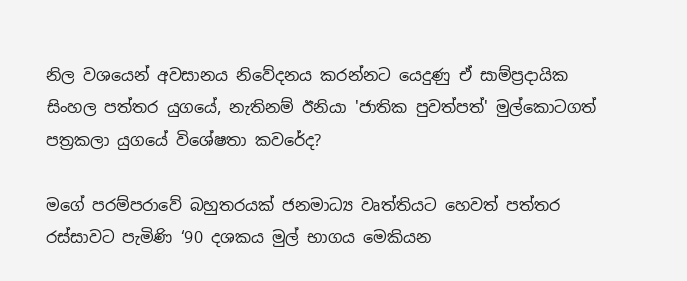නිල වශයෙන් අවසානය නිවේදනය කරන්නට යෙදුණු ඒ සාම්ප්‍රදායික සිංහල පත්තර යුගයේ, නැතිනම් ඊනියා 'ජාතික පුවත්පත්' මුල්කොටගත් පත්‍රකලා යුගයේ විශේෂතා කවරේද?

මගේ පරම්පරාවේ බහුතරයක් ජනමාධ්‍ය වෘත්තියට හෙවත් පත්තර රස්සාවට පැමිණි ‘90 දශකය මුල් භාගය මෙකියන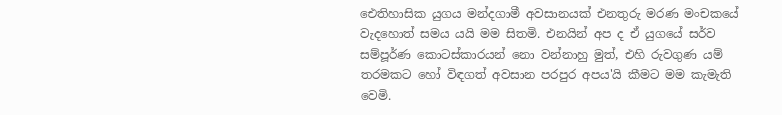ඓතිහාසික යුගය මන්දගාමී අවසානයක් එනතුරු මරණ මංචකයේ වැදහොත් සමය යයි මම සිතමි. එනයින් අප ද ඒ යුගයේ සර්ව සම්පූර්ණ කොටස්කාරයන් නො වන්නාහු මුත්, එහි රුවගුණ යම් තරමකට හෝ විඳගත් අවසාන පරපුර අපය'යි කීමට මම කැමැති වෙමි.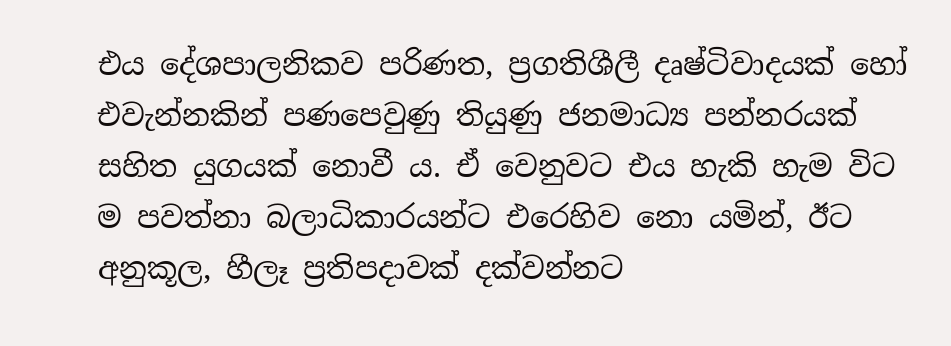එය දේශපාලනිකව පරිණත, ප්‍රගතිශීලී දෘෂ්ටිවාදයක් හෝ එවැන්නකින් පණපෙවුණු තියුණු ජනමාධ්‍ය පන්නරයක් සහිත යුගයක් නොවී ය. ඒ වෙනුවට එය හැකි හැම විට ම පවත්නා බලාධිකාරයන්ට එරෙහිව නො යමින්, ඊට අනුකූල, හීලෑ ප්‍රතිපදාවක් දක්වන්නට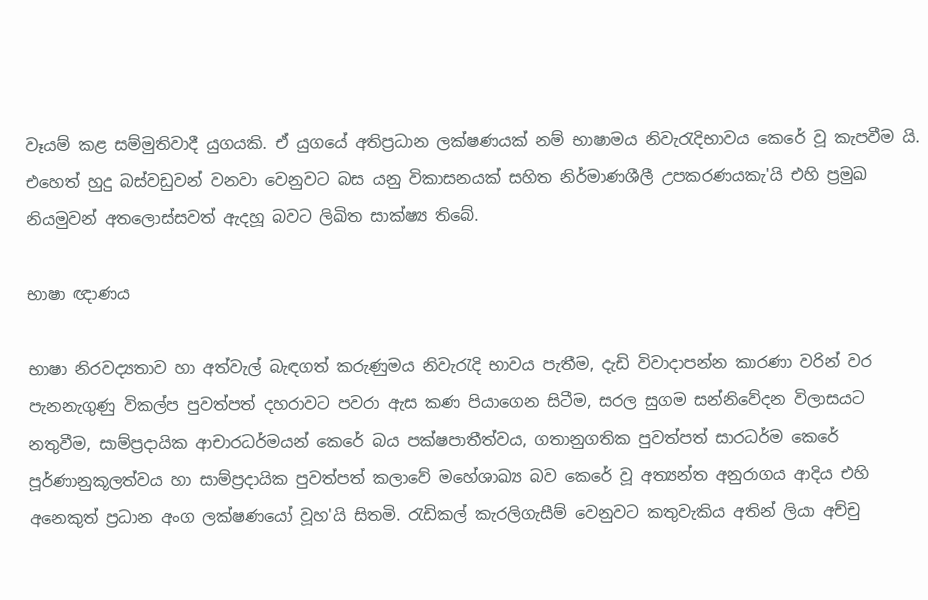වෑයම් කළ සම්මුතිවාදී යුගයකි. ඒ යුගයේ අතිප්‍රධාන ලක්ෂණයක් නම් භාෂාමය නිවැරැදිභාවය කෙරේ වූ කැපවීම යි. එහෙත් හුදු බස්වඩුවන් වනවා වෙනුවට බස යනු විකාසනයක් සහිත නිර්මාණශීලී උපකරණයකැ'යි එහි ප්‍රමුඛ නියමුවන් අතලොස්සවත් ඇදහූ බවට ලිඛිත සාක්ෂ්‍ය තිබේ.

භාෂා ඥාණය

භාෂා නිරවද්‍යතාව හා අත්වැල් බැඳගත් කරුණුමය නිවැරැදි භාවය පැතීම, දැඩි විවාදාපන්න කාරණා වරින් වර පැනනැගුණු විකල්ප පුවත්පත් දහරාවට පවරා ඇස කණ පියාගෙන සිටීම, සරල සුගම සන්නිවේදන විලාසයට නතුවීම, සාම්ප්‍රදායික ආචාරධර්මයන් කෙරේ බය පක්ෂපාතීත්වය, ගතානුගතික පුවත්පත් සාරධර්ම කෙරේ පූර්ණානුකූලත්වය හා සාම්ප්‍රදායික පුවත්පත් කලාවේ මහේශාඛ්‍ය බව කෙරේ වූ අත්‍යන්ත අනුරාගය ආදිය එහි අනෙකුත් ප්‍රධාන අංග ලක්ෂණයෝ වූහ'යි සිතමි. රැඩිකල් කැරලිගැසීම් වෙනුවට කතුවැකිය අතින් ලියා අච්චු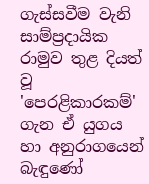ගැස්සවීම වැනි සාම්ප්‍රදායික රාමුව තුළ දියත් වූ 'පෙරළිකාරකම්' ගැන ඒ යුගය හා අනුරාගයෙන් බැඳුණෝ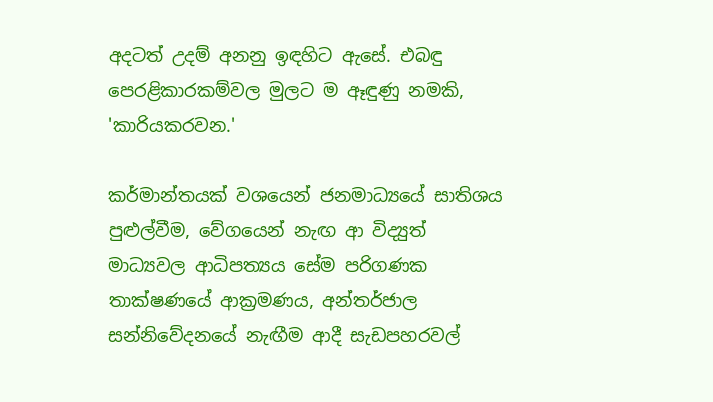අදටත් උදම් අනනු ඉඳහිට ඇසේ. එබඳු පෙරළිකාරකම්වල මුලට ම ඈඳුණු නමකි, 'කාරියකරවන.'

කර්මාන්තයක් වශයෙන් ජනමාධ්‍යයේ සාතිශය පුළුල්වීම, වේගයෙන් නැඟ ආ විද්‍යුත් මාධ්‍යවල ආධිපත්‍යය සේම පරිගණක තාක්ෂණයේ ආක්‍රමණය, අන්තර්ජාල සන්නිවේදනයේ නැඟීම ආදී සැඩපහරවල්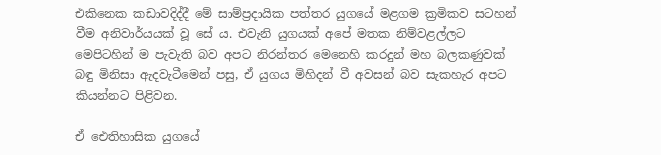එකිනෙක කඩාවදිද්දී මේ සාම්ප්‍රදායික පත්තර යුගයේ මළගම ක්‍රමිකව සටහන් වීම අනිවාර්යයක් වූ සේ ය. එවැනි යුගයක් අපේ මතක නිම්වළල්ලට මෙපිටහින් ම පැවැති බව අපට නිරන්තර මෙනෙහි කරදුන් මහ බලකණුවක් බඳු මිනිසා ඇදවැටීමෙන් පසු, ඒ යුගය මිහිදන් වී අවසන් බව සැකහැර අපට කියන්නට පිළිවන.

ඒ ඓතිහාසික යුගයේ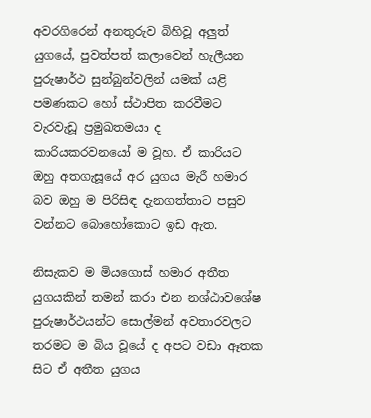අවරගිරෙන් අනතුරුව බිහිවූ අලුත් යුගයේ, පුවත්පත් කලාවෙන් හැලීයන පුරුෂාර්ථ සුන්බුන්වලින් යමක් යළි පමණකට හෝ ස්ථාපිත කරවීමට වැරවැඩූ ප්‍රමුඛතමයා ද කාරියකරවනයෝ ම වූහ. ඒ කාරියට ඔහු අතගැසූයේ අර යුගය මැරී හමාර බව ඔහු ම පිරිසිඳ දැනගත්තාට පසුව වන්නට බොහෝකොට ඉඩ ඇත.

නිසැකව ම මියගොස් හමාර අතීත යුගයකින් තමන් කරා එන නශ්ඨාවශේෂ පුරුෂාර්ථයන්ට සොල්මන් අවතාරවලට තරමට ම බිය වූයේ ද අපට වඩා ඈතක සිට ඒ අතීත යුගය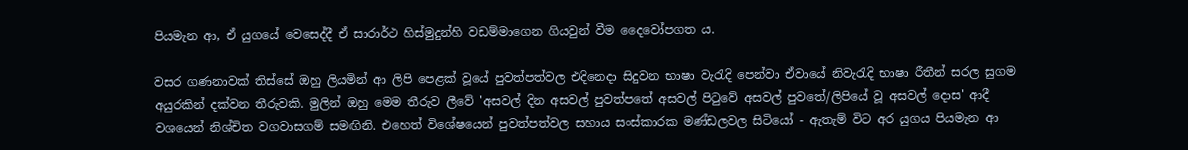පියමැන ආ, ඒ යුගයේ වෙසෙද්දී ඒ සාරාර්ථ හිස්මුදුන්හි වඩම්මාගෙන ගියවුන් වීම දෛවෝපගත ය.

වසර ගණනාවක් තිස්සේ ඔහු ලියමින් ආ ලිපි පෙළක් වූයේ පුවත්පත්වල එදිනෙදා සිදුවන භාෂා වැරැදි පෙන්වා ඒවායේ නිවැරැදි භාෂා රීතීන් සරල සුගම අයුරකින් දක්වන තීරුවකි. මුලින් ඔහු මෙම තීරුව ලීවේ 'අසවල් දින අසවල් පුවත්පතේ අසවල් පිටුවේ අසවල් පුවතේ/ලිපියේ වූ අසවල් දොස' ආදී වශයෙන් නිශ්චිත වගවාසගම් සමඟිනි. එහෙත් විශේෂයෙන් පුවත්පත්වල සහාය සංස්කාරක මණ්ඩලවල සිටියෝ - ඇතැම් විට අර යුගය පියමැන ආ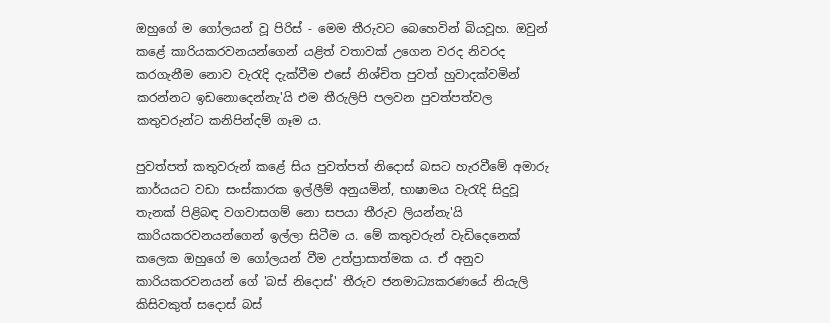ඔහුගේ ම ගෝලයන් වූ පිරිස් - මෙම තීරුවට බෙහෙවින් බියවූහ. ඔවුන් කළේ කාරියකරවනයන්ගෙන් යළිත් වතාවක් උගෙන වරද නිවරද කරගැනීම නොව වැරැදි දැක්වීම එසේ නිශ්චිත පුවත් හුවාදක්වමින් කරන්නට ඉඩනොදෙන්නැ'යි එම තීරුලිපි පලවන පුවත්පත්වල කතුවරුන්ට කනිපින්දම් ගෑම ය.

පුවත්පත් කතුවරුන් කළේ සිය පුවත්පත් නිදොස් බසට හැරවීමේ අමාරු කාර්යයට වඩා සංස්කාරක ඉල්ලීම් අනුයමින්, භාෂාමය වැරැදි සිදුවූ තැනක් පිළිබඳ වගවාසගම් නො සපයා තීරුව ලියන්නැ'යි කාරියකරවනයන්ගෙන් ඉල්ලා සිටීම ය. මේ කතුවරුන් වැඩිදෙනෙක් කලෙක ඔහුගේ ම ගෝලයන් වීම උත්ප්‍රාසාත්මක ය. ඒ අනුව කාරියකරවනයන් ගේ 'බස් නිදොස්' තීරුව ජනමාධ්‍යකරණයේ නියැලි කිසිවකුත් සදොස් බස්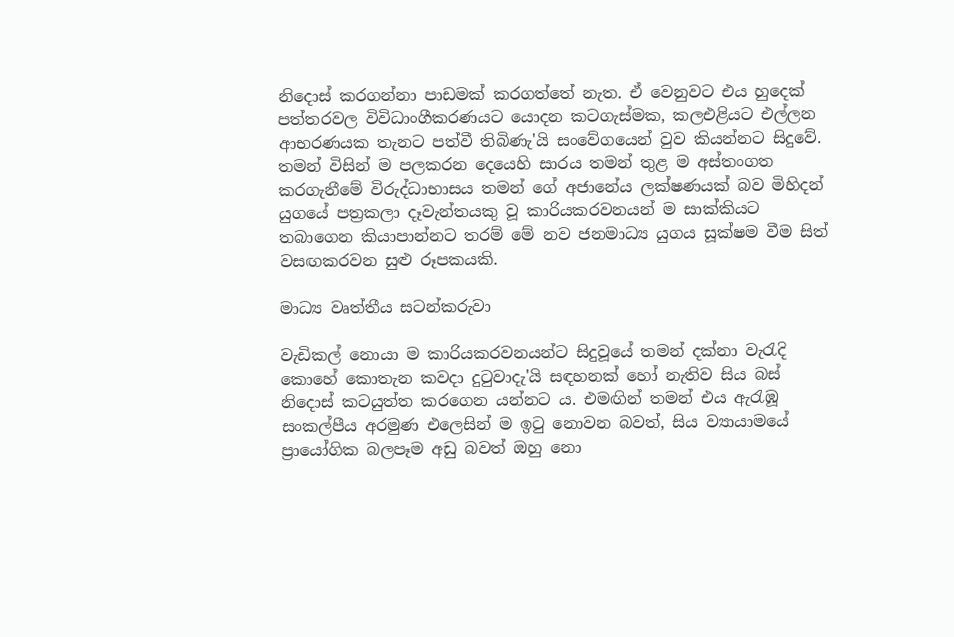නිදොස් කරගන්නා පාඩමක් කරගත්තේ නැත. ඒ වෙනුවට එය හුදෙක් පත්තරවල විවිධාංගීකරණයට යොදන කටගැස්මක, කලඑළියට එල්ලන ආභරණයක තැනට පත්වී තිබිණැ'යි සංවේගයෙන් වුව කියන්නට සිදුවේ. තමන් විසින් ම පලකරන දෙයෙහි සාරය තමන් තුළ ම අස්තංගත කරගැනීමේ විරුද්ධාභාසය තමන් ගේ අජානේය ලක්ෂණයක් බව මිහිදන් යුගයේ පත්‍රකලා දෑවැන්තයකු වූ කාරියකරවනයන් ම සාක්කියට තබාගෙන කියාපාන්නට තරම් මේ නව ජනමාධ්‍ය යුගය සූක්ෂම වීම සිත් වසඟකරවන සුළු රූපකයකි.

මාධ්‍ය වෘත්තීය සටන්කරුවා

වැඩිකල් නොයා ම කාරියකරවනයන්ට සිදුවූයේ තමන් දක්නා වැරැදි කොහේ කොතැන කවදා දුටුවාදැ'යි සඳහනක් හෝ නැතිව සිය බස් නිදොස් කටයුත්ත කරගෙන යන්නට ය. එමඟින් තමන් එය ඇරැඹූ සංකල්පීය අරමුණ එලෙසින් ම ඉටු නොවන බවත්, සිය ව්‍යායාමයේ ප්‍රායෝගික බලපෑම අඩු බවත් ඔහු නො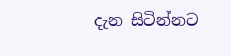දැන සිටින්නට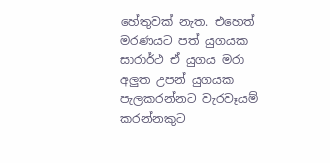හේතුවක් නැත. එහෙත් මරණයට පත් යුගයක සාරාර්ථ ඒ යුගය මරා අලුත උපන් යුගයක පැලකරන්නට වැරවෑයම් කරන්නකුට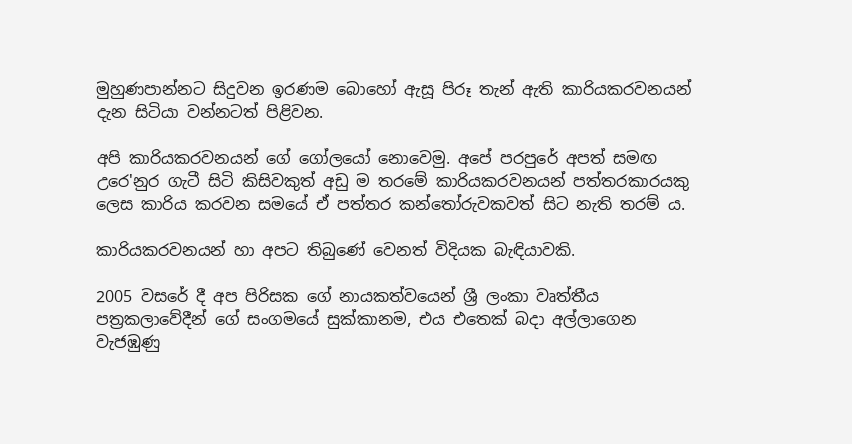මුහුණපාන්නට සිදුවන ඉරණම බොහෝ ඇසූ පිරූ තැන් ඇති කාරියකරවනයන් දැන සිටියා වන්නටත් පිළිවන.

අපි කාරියකරවනයන් ගේ ගෝලයෝ නොවෙමු. අපේ පරපුරේ අපත් සමඟ උරෙ'නුර ගැටී සිටි කිසිවකුත් අඩු ම තරමේ කාරියකරවනයන් පත්තරකාරයකු ලෙස කාරිය කරවන සමයේ ඒ පත්තර කන්තෝරුවකවත් සිට නැති තරම් ය.

කාරියකරවනයන් හා අපට තිබුණේ වෙනත් විදියක බැඳියාවකි.

2005 වසරේ දී අප පිරිසක ගේ නායකත්වයෙන් ශ්‍රී ලංකා වෘත්තීය පත්‍රකලාවේදීන් ගේ සංගමයේ සුක්කානම, එය එතෙක් බදා අල්ලාගෙන වැජඹුණු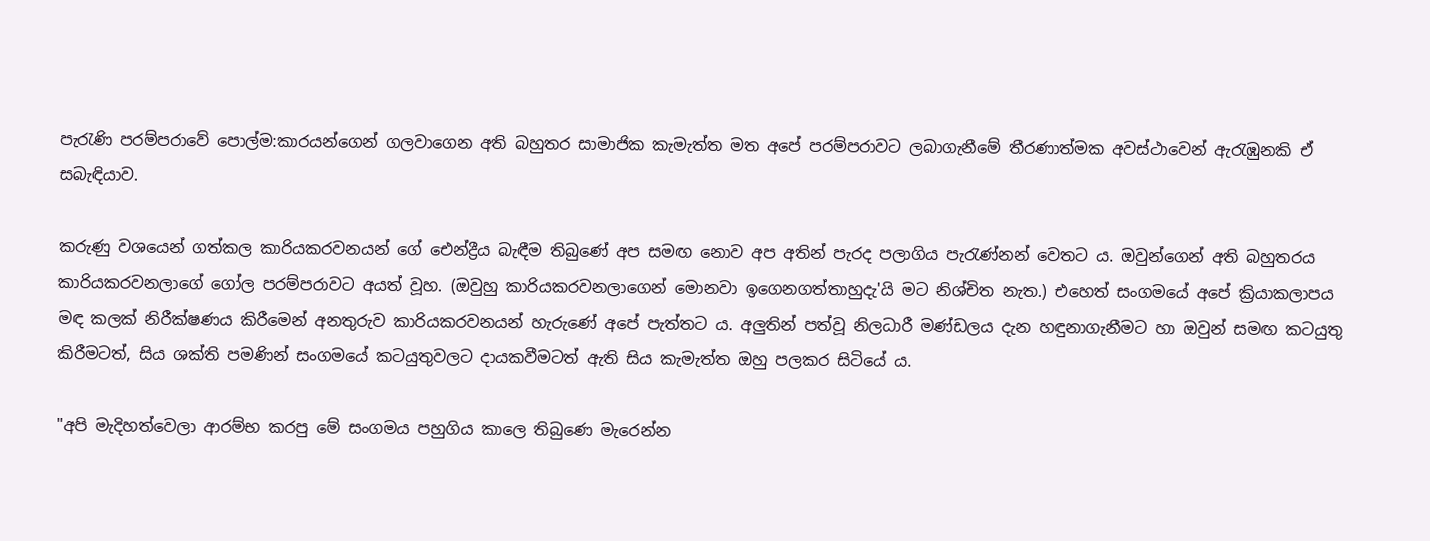පැරැණි පරම්පරාවේ පොල්ම:කාරයන්ගෙන් ගලවාගෙන අති බහුතර සාමාජික කැමැත්ත මත අපේ පරම්පරාවට ලබාගැනීමේ තීරණාත්මක අවස්ථාවෙන් ඇරැඹුනකි ඒ සබැඳියාව.

කරුණු වශයෙන් ගත්කල කාරියකරවනයන් ගේ ඓන්ද්‍රීය බැඳීම තිබුණේ අප සමඟ නොව අප අතින් පැරද පලාගිය පැරැණ්නන් වෙතට ය. ඔවුන්ගෙන් අති බහුතරය කාරියකරවනලාගේ ගෝල පරම්පරාවට අයත් වූහ. (ඔවුහු කාරියකරවනලාගෙන් මොනවා ඉගෙනගත්තාහුදැ'යි මට නිශ්චිත නැත.) එහෙත් සංගමයේ අපේ ක්‍රියාකලාපය මඳ කලක් නිරීක්ෂණය කිරීමෙන් අනතුරුව කාරියකරවනයන් හැරුණේ අපේ පැත්තට ය. අලුතින් පත්වූ නිලධාරී මණ්ඩලය දැන හඳුනාගැනීමට හා ඔවුන් සමඟ කටයුතු කිරීමටත්, සිය ශක්ති පමණින් සංගමයේ කටයුතුවලට දායකවීමටත් ඇති සිය කැමැත්ත ඔහු පලකර සිටියේ ය.

"අපි මැදිහත්වෙලා ආරම්භ කරපු මේ සංගමය පහුගිය කාලෙ තිබුණෙ මැරෙන්න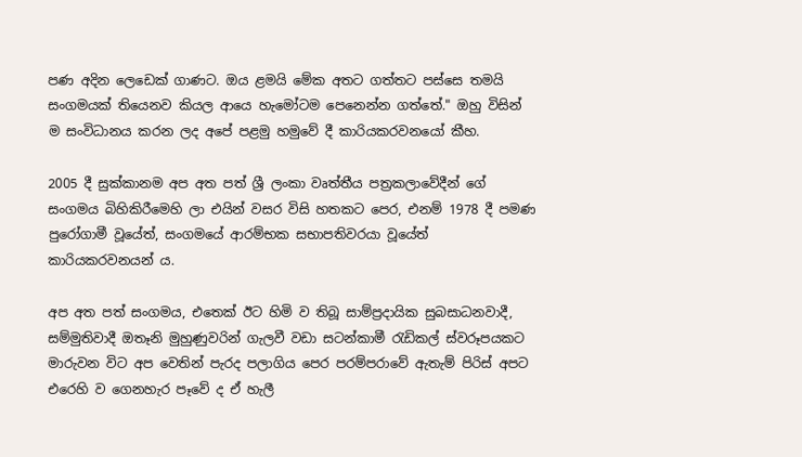පණ අදින ලෙඩෙක් ගාණට. ඔය ළමයි මේක අතට ගත්තට පස්සෙ තමයි සංගමයක් තියෙනව කියල ආයෙ හැමෝටම පෙනෙන්න ගත්තේ." ඔහු විසින් ම සංවිධානය කරන ලද අපේ පළමු හමුවේ දී කාරියකරවනයෝ කීහ.

2005 දී සුක්කානම අප අත පත් ශ්‍රී ලංකා වෘත්තීය පත්‍රකලාවේදීන් ගේ සංගමය බිහිකිරීමෙහි ලා එයින් වසර විසි හතකට පෙර, එනම් 1978 දී පමණ පුරෝගාමී වූයේත්, සංගමයේ ආරම්භක සභාපතිවරයා වූයේත් කාරියකරවනයන් ය.

අප අත පත් සංගමය, එතෙක් ඊට හිමි ව තිබූ සාම්ප්‍රදායික සුබසාධනවාදී, සම්මුතිවාදී ඔතෑනි මුහුණුවරින් ගැලවී වඩා සටන්කාමී රැඩිකල් ස්වරූපයකට මාරුවන විට අප වෙතින් පැරද පලාගිය පෙර පරම්පරාවේ ඇතැම් පිරිස් අපට එරෙහි ව ගෙනහැර පෑවේ ද ඒ හැලී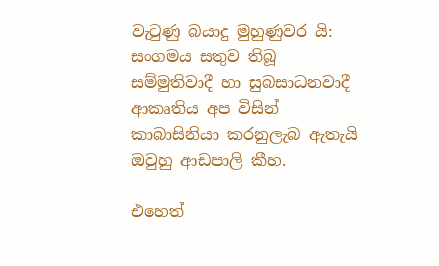වැටුණු බයාදු මුහුණුවර යි: සංගමය සතුව තිබූ සම්මුතිවාදී හා සුබසාධනවාදී ආකෘතිය අප විසින් කාබාසිනියා කරනුලැබ ඇතැයි ඔවුහු ආඩපාලි කීහ.

එහෙත්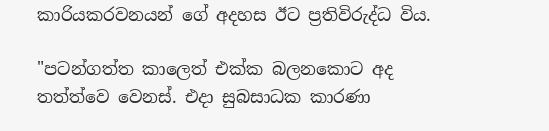කාරියකරවනයන් ගේ අදහස ඊට ප්‍රතිවිරුද්ධ විය.

"පටන්ගත්ත කාලෙත් එක්ක බලනකොට අද තත්ත්වෙ වෙනස්. එදා සුබසාධක කාරණා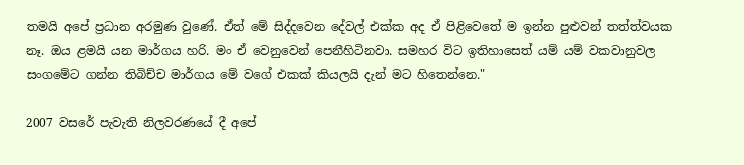තමයි අපේ ප්‍රධාන අරමුණ වුණේ. ඒත් මේ සිද්දවෙන දේවල් එක්ක අද ඒ පිළිවෙතේ ම ඉන්න පුළුවන් තත්ත්වයක නෑ. ඔය ළමයි යන මාර්ගය හරි. මං ඒ වෙනුවෙන් පෙනීහිටිනවා. සමහර විට ඉතිහාසෙත් යම් යම් වකවානුවල සංගමේට ගන්න තිබිච්ච මාර්ගය මේ වගේ එකක් කියලයි දැන් මට හිතෙන්නෙ."

2007 වසරේ පැවැති නිලවරණයේ දී අපේ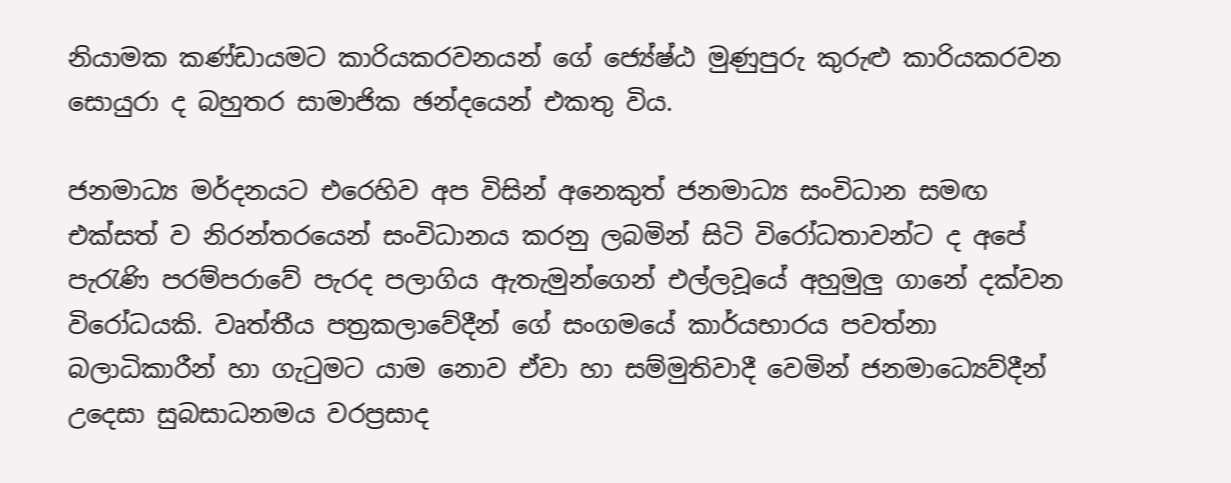නියාමක කණ්ඩායමට කාරියකරවනයන් ගේ ජ්‍යේෂ්ඨ මුණුපුරු කුරුළු කාරියකරවන සොයුරා ද බහුතර සාමාජික ඡන්දයෙන් එකතු විය.

ජනමාධ්‍ය මර්දනයට එරෙහිව අප විසින් අනෙකුත් ජනමාධ්‍ය සංවිධාන සමඟ එක්සත් ව නිරන්තරයෙන් සංවිධානය කරනු ලබමින් සිටි විරෝධතාවන්ට ද අපේ පැරැණි පරම්පරාවේ පැරද පලාගිය ඇතැමුන්ගෙන් එල්ලවූයේ අහුමුලු ගානේ දක්වන විරෝධයකි. වෘත්තීය පත්‍රකලාවේදීන් ගේ සංගමයේ කාර්යභාරය පවත්නා බලාධිකාරීන් හා ගැටුමට යාම නොව ඒවා හා සම්මුතිවාදී වෙමින් ජනමාධ්‍යෙව්දීන් උදෙසා සුබසාධනමය වරප්‍රසාද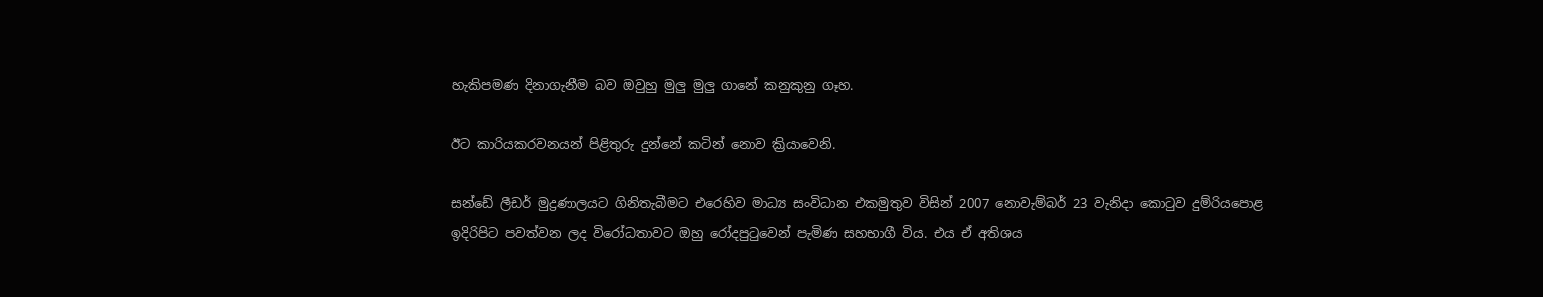හැකිපමණ දිනාගැනීම බව ඔවුහු මුලු මුලු ගානේ කනුකුනු ගෑහ.

ඊට කාරියකරවනයන් පිළිතුරු දුන්නේ කටින් නොව ක්‍රියාවෙනි.

සන්ඩේ ලීඩර් මුද්‍රණාලයට ගිනිතැබීමට එරෙහිව මාධ්‍ය සංවිධාන එකමුතුව විසින් 2007 නොවැම්බර් 23 වැනිදා කොටුව දුම්රියපොළ ඉදිරිපිට පවත්වන ලද විරෝධතාවට ඔහු රෝදපුටුවෙන් පැමිණ සහභාගී විය. එය ඒ අතිශය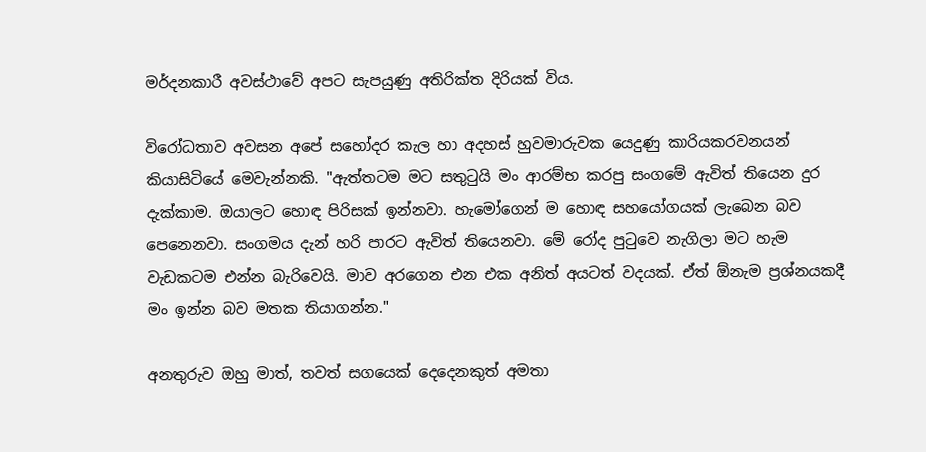මර්දනකාරී අවස්ථාවේ අපට සැපයුණු අතිරික්ත දිරියක් විය.

විරෝධතාව අවසන අපේ සහෝදර කැල හා අදහස් හුවමාරුවක යෙදුණු කාරියකරවනයන් කියාසිටියේ මෙවැන්නකි. "ඇත්තටම මට සතුටුයි මං ආරම්භ කරපු සංගමේ ඇවිත් තියෙන දුර දැක්කාම. ඔයාලට හොඳ පිරිසක් ඉන්නවා. හැමෝගෙන් ම හොඳ සහයෝගයක් ලැබෙන බව පෙනෙනවා. සංගමය දැන් හරි පාරට ඇවිත් තියෙනවා. මේ රෝද පුටුවෙ නැගිලා මට හැම වැඩකටම එන්න බැරිවෙයි. මාව අරගෙන එන එක අනිත් අයටත් වදයක්. ඒත් ඕනැම ප්‍රශ්නයකදී මං ඉන්න බව මතක තියාගන්න."

අනතුරුව ඔහු මාත්, තවත් සගයෙක් දෙදෙනකුත් අමතා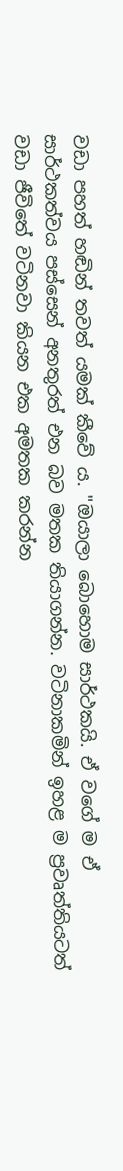වඩා පහත් හඬින් තවත් යමක් කීවේ ය. "ඔයාලා බොහොම සාර්ථකයි. ඒ වගේ ම ඒ සාර්ථකත්වය පස්සෙන් අනතුරත් එන බව මතක තියාගන්න. වටිනාකමින් ඉහළ ම ප්‍රවෘත්තියටත් වඩා ජීවිතේ වටිනවා කියන එක අමතක කරන්න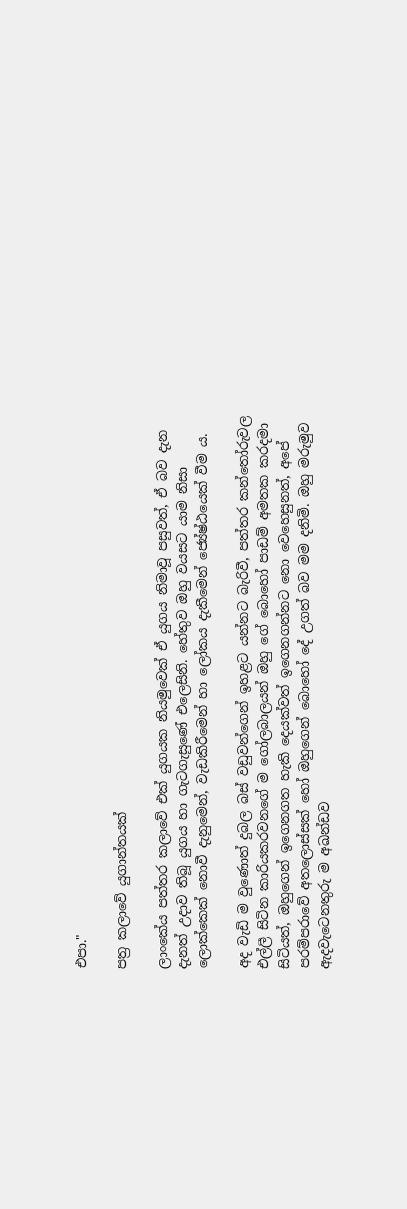එපා."

පත්‍ර‍ කලාවේ යුගාන්තයක්

ලාංකේය පත්තර කලාවේ එක් යුගයක නියමුවෙක් ඒ යුගය නිමාවූ පසුවත්, ඒ බව දැන දැනත් උදාව තිබූ යුගය හා ගැටගැසුණේ එලෙසිනි. හේතුව ඔහු වයසට යාම නිසා ලොක්කෙක් නොවී දැනුමෙන්, වැඩකිරීමෙන් හා ලෝකය දැකීමෙන් ජ්‍යේෂ්ඨයෙක් වීම ය.

අද වැඩි ම වුණොත් දුබල බස් වඩුවන්ගෙන් ඉහළට යන්නට බැරිවී, පත්තර කන්තෝරුවල එල්ලී සිටින කාරියකරවනගේ ම ගෝලබාලයන් ඔහු ගේ බොහෝ පාඩම් අමතක කරදමා සිටියත්, ඔහුගෙන් ඉගෙනගත හැකි දෙයක්වත් ඉගෙනගන්නට නො වෙහෙසුනත්, අපේ පරම්පරාවේ අතලොස්සක් හෝ ඔහුගෙන් බොහෝ දේ උගත් බව මම දනිමි. ඔහු මරුමුව ඇදවැටෙනතුරු ම අඛන්ඩව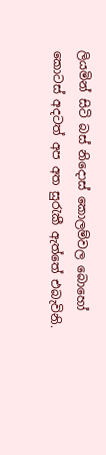ලියමින් සිටි බස් නිදොස් කොලම්වල බොහෝ කොටස් අදටත් අප අත සුරැකී ඇත්තේ එබැවිනි.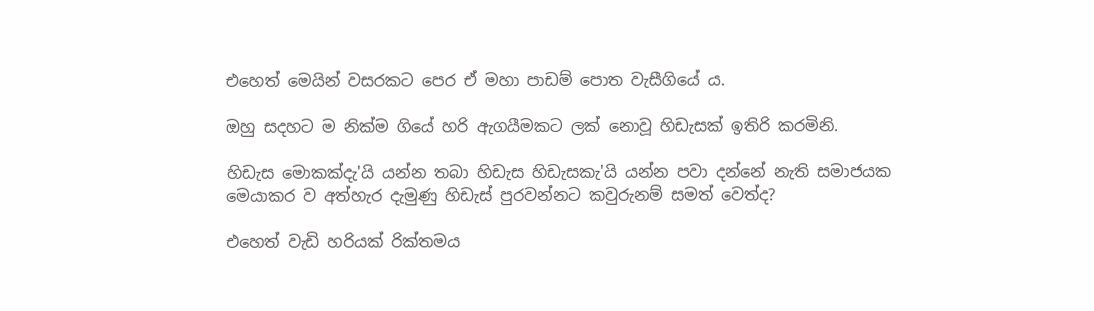එහෙත් මෙයින් වසරකට පෙර ඒ මහා පාඩම් පොත වැසීගියේ ය.

ඔහු සදහට ම නික්ම ගියේ හරි ඇගයීමකට ලක් නොවූ හිඩැසක් ඉතිරි කරමිනි.

හිඩැස මොකක්දැ'යි යන්න තබා හිඩැස හිඩැසකැ'යි යන්න පවා දන්නේ නැති සමාජයක මෙයාකර ව අත්හැර දැමුණු හිඩැස් පුරවන්නට කවුරුනම් සමත් වෙත්ද?

එහෙත් වැඩි හරියක් රික්තමය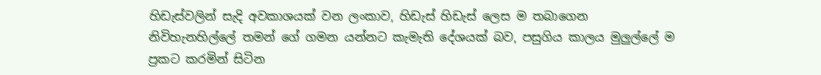හිඩැස්වලින් සැදි අවකාශයක් වන ලංකාව, හිඩැස් හිඩැස් ලෙස ම තබාගෙන නිවිහැනහිල්ලේ තමන් ගේ ගමන යන්නට කැමැති දේශයක් බව, පසුගිය කාලය මුලුල්ලේ ම ප්‍රකට කරමින් සිටින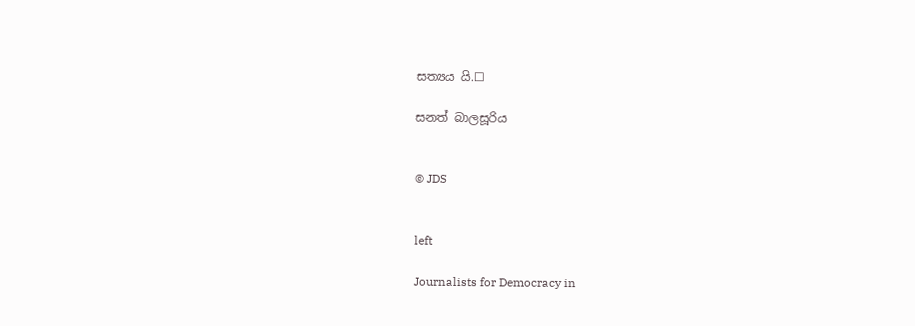සත්‍යය යි.☐

සනත් බාලසූරිය


© JDS


left

Journalists for Democracy in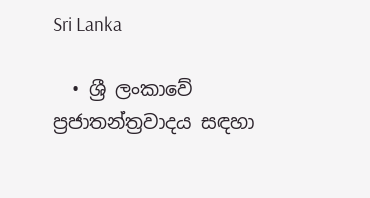Sri Lanka

  • ශ්‍රී ලංකාවේ ප්‍රජාතන්ත්‍රවාදය සඳහා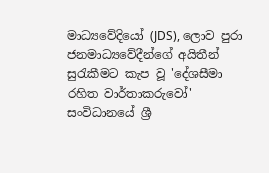මාධ්‍යවේදියෝ (JDS), ලොව පුරා ජනමාධ්‍යවේදීන්ගේ අයිතීන් සුරැකීමට කැප වූ 'දේශසීමා රහිත වාර්තාකරුවෝ' සංවිධානයේ ශ්‍රී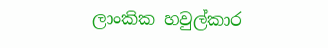ලාංකික හවුල්කාර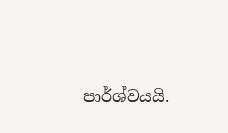පාර්ශ්වයයි.